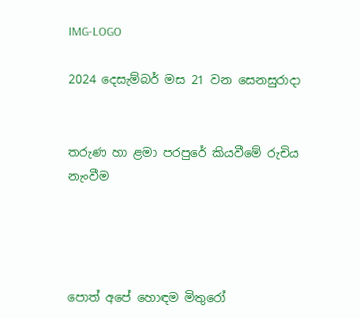IMG-LOGO

2024 දෙසැම්බර් මස 21 වන සෙනසුරාදා


තරුණ හා ළමා පරපුරේ කියවීමේ රුචිය නැංවීම




පොත් අපේ හොඳම මිතුරෝ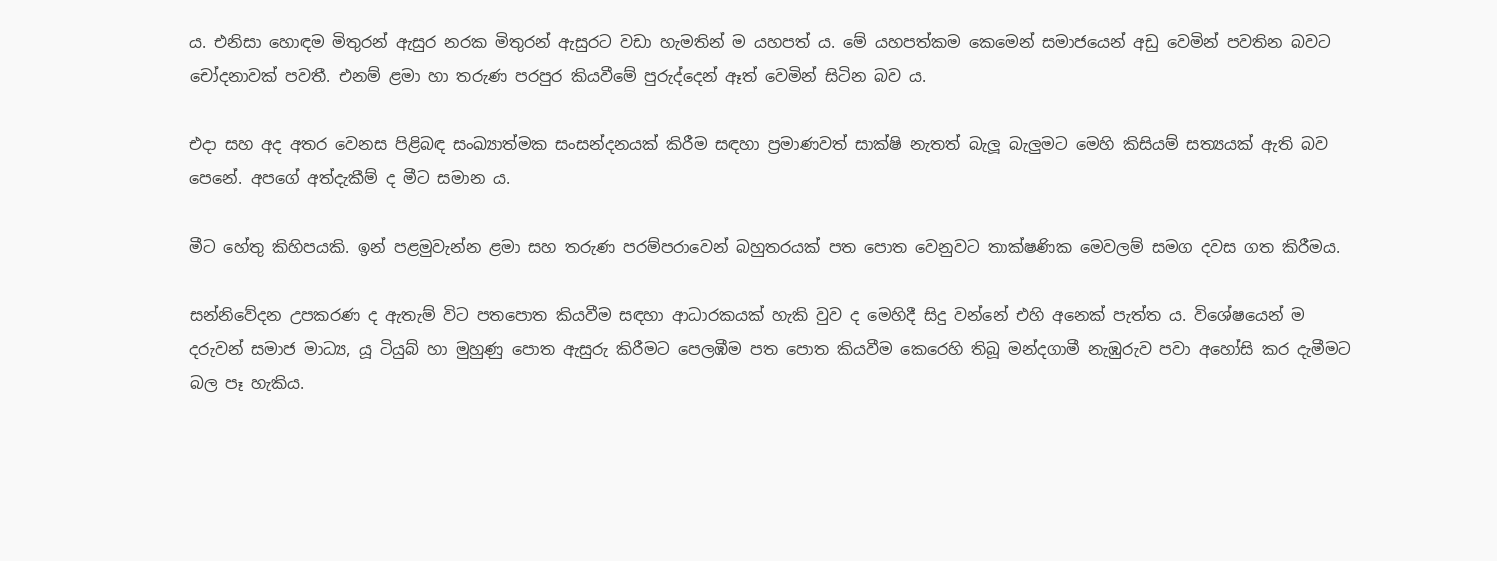ය. එනිසා හොඳම මිතුරන් ඇසුර නරක මිතුරන් ඇසුරට වඩා හැමතින් ම යහපත් ය. මේ යහපත්කම කෙමෙන් සමාජයෙන් අඩු වෙමින් පවතින බවට චෝදනාවක් පවතී. එනම් ළමා හා තරුණ පරපුර කියවීමේ පුරුද්දෙන් ඈත් වෙමින් සිටින බව ය.

එදා සහ අද අතර වෙනස පිළිබඳ සංඛ්‍යාත්මක සංසන්දනයක් කිරීම සඳහා ප්‍රමාණවත් සාක්ෂි නැතත් බැලූ බැලුමට මෙහි කිසියම් සත්‍යයක් ඇති බව පෙනේ. අපගේ අත්දැකීම් ද මීට සමාන ය.

මීට හේතු කිහිපයකි. ඉන් පළමුවැන්න ළමා සහ තරුණ පරම්පරාවෙන් බහුතරයක් පත පොත වෙනුවට තාක්ෂණික මෙවලම් සමග දවස ගත කිරීමය.

සන්නිවේදන උපකරණ ද ඇතැම් විට පතපොත කියවීම සඳහා ආධාරකයක් හැකි වුව ද මෙහිදී සිදු වන්නේ එහි අනෙක් පැත්ත ය. විශේෂයෙන් ම දරුවන් සමාජ මාධ්‍ය, යූ ටියුබ් හා මුහුණු පොත ඇසුරු කිරීමට පෙලඹීම පත පොත කියවීම කෙරෙහි තිබූ මන්දගාමී නැඹුරුව පවා අහෝසි කර දැමීමට බල පෑ හැකිය.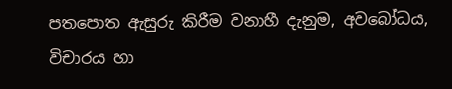පතපොත ඇසුරු කිරීම වනාහී දැනුම, අවබෝධය, විචාරය හා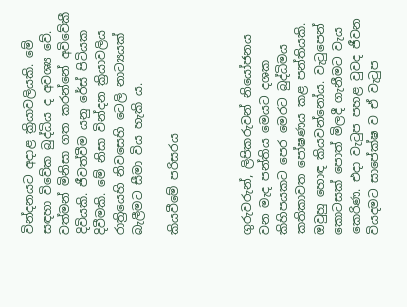වින්දනයට අදාළ ක්‍රියාවලියකි. මේ සඳහා විවේක බුද්ධිය ද අවශ්‍ය වේ. වත්මන් මිනිසා ගත කරන්නේ අවිවේකී දිවියකි. ජීවත්වීම යනු රේස් පිටියක දිවීමකි. මේ නිසා වින්දන ක්‍රියාවලිය රාත්‍රියෙහි නිවසෙහි ටෙලි නාට්‍යයක් බැලීමට සීමා විය හැකි ය.

කියවීමේ පරිසරය



ගුරුවරුන්, ලිපිකරුවන් නියෝජනය වන මැද පන්තිය මෙයට දශක කිහිපයකට පෙර මෙරට බුද්ධිමය කතිකාවත පෝෂණය කළ පන්තියකි. ඔවුහු හොඳ කියවන්නෝය. වැටුපෙන් කොටසක් පොත් මිලදී ගැනීමට වැය කෙරිණ. එදා වැටුප පහළ වුවද ජීවන වියදමට සාපේක්ෂ ව ඒ වැටුප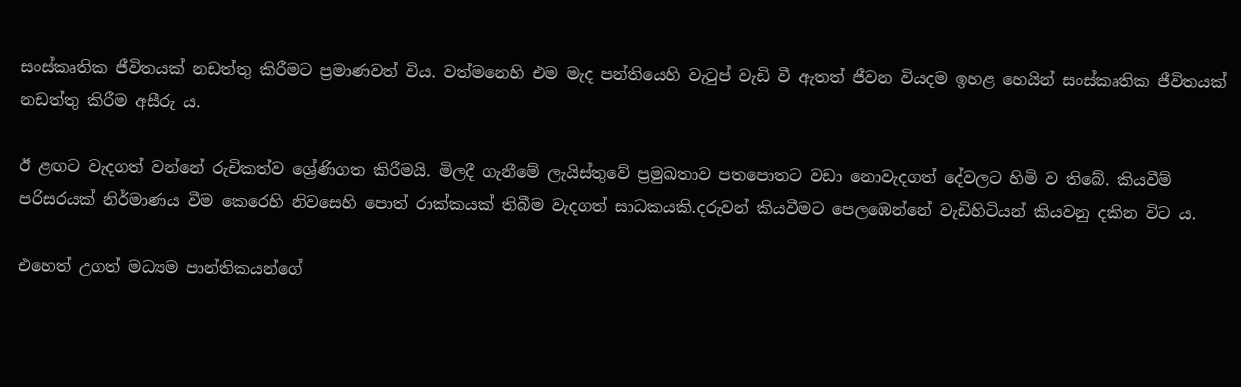සංස්කෘතික ජීවිතයක් නඩත්තු කිරීමට ප්‍රමාණවත් විය. වත්මනෙහි එම මැද පන්තියෙහි වැටුප් වැඩි වී ඇතත් ජීවන වියදම ඉහළ හෙයින් සංස්කෘතික ජීවිතයක් නඩත්තු කිරීම අසීරු ය.

ඊ ළඟට වැදගත් වන්නේ රුචිකත්ව ශ්‍රේණිගත කිරීමයි. මිලදී ගැනීමේ ලැයිස්තුවේ ප්‍රමුඛතාව පතපොතට වඩා නොවැදගත් දේවලට හිමි ව තිබේ. කියවීම් පරිසරයක් නිර්මාණය වීම කෙරෙහි නිවසෙහි පොත් රාක්කයක් තිබීම වැදගත් සාධකයකි.දරුවන් කියවීමට පෙලඹෙන්නේ වැඩිහිටියන් කියවනු දකින විට ය.

එහෙත් උගත් මධ්‍යම පාන්තිකයන්ගේ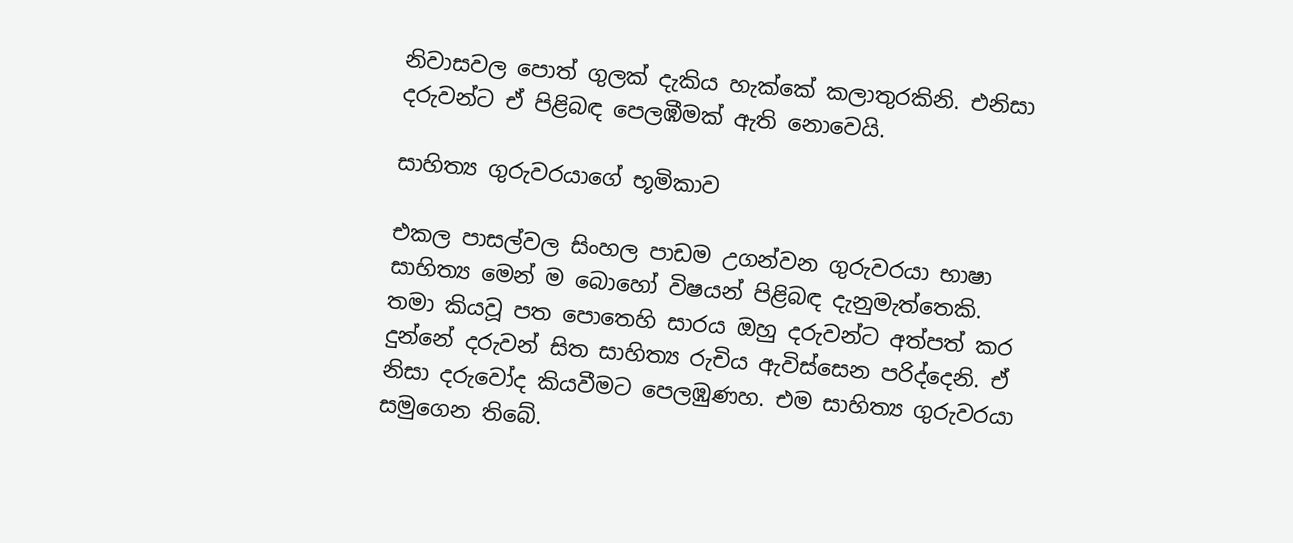නිවාසවල පොත් ගුලක් දැකිය හැක්කේ කලාතුරකිනි. එනිසා දරුවන්ට ඒ පිළිබඳ පෙලඹීමක් ඇති නොවෙයි.

සාහිත්‍ය ගුරුවරයාගේ භූමිකාව

එකල පාසල්වල සිංහල පාඩම උගන්වන ගුරුවරයා භාෂා සාහිත්‍ය මෙන් ම බොහෝ විෂයන් පිළිබඳ දැනුමැත්තෙකි. තමා කියවූ පත පොතෙහි සාරය ඔහු දරුවන්ට අත්පත් කර දුන්නේ දරුවන් සිත සාහිත්‍ය රුචිය ඇවිස්සෙන පරිද්දෙනි. ඒ නිසා දරුවෝද කියවීමට පෙලඹුණහ. එම සාහිත්‍ය ගුරුවරයා සමුගෙන තිබේ.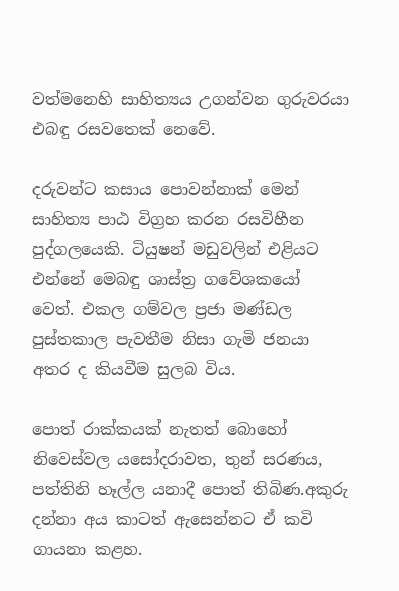වත්මනෙහි සාහිත්‍යය උගන්වන ගුරුවරයා එබඳු රසවතෙක් නෙවේ.

දරුවන්ට කසාය පොවන්නාක් මෙන් සාහිත්‍ය පාඨ විග්‍රහ කරන රසවිහීන පුද්ගලයෙකි. ටියුෂන් මඩුවලින් එළියට එන්නේ මෙබඳු ශාස්ත්‍ර ගවේශකයෝ වෙත්. එකල ගම්වල ප්‍රජා මණ්ඩල පුස්තකාල පැවතීම නිසා ගැමි ජනයා අතර ද කියවීම සුලබ විය.

පොත් රාක්කයක් නැතත් බොහෝ නිවෙස්වල යසෝදරාවත, තුන් සරණය, පත්තිනි හෑල්ල යනාදී පොත් තිබිණ.අකුරු දන්නා අය කාටත් ඇසෙන්නට ඒ කවි ගායනා කළහ.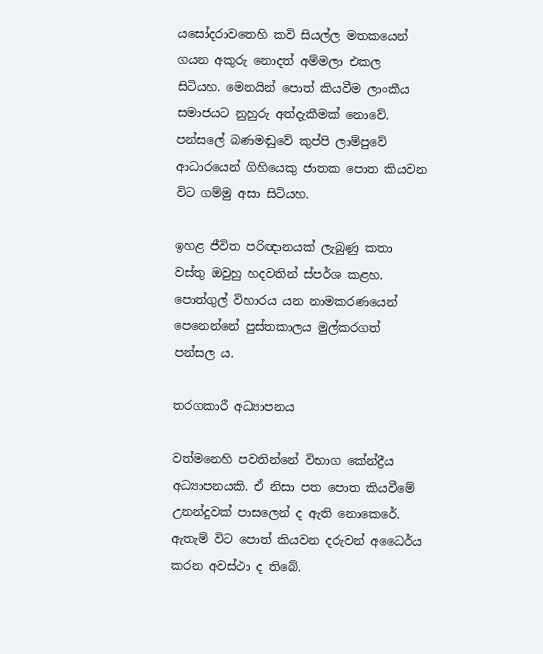යසෝදරාවතෙහි කවි සියල්ල මතකයෙන් ගයන අකුරු නොදත් අම්මලා එකල සිටියහ. මෙනයින් පොත් කියවීම ලාංකීය සමාජයට නුහුරු අත්දැකීමක් නොවේ. පන්සලේ බණමඬුවේ කුප්පි ලාම්පුවේ ආධාරයෙන් ගිහියෙකු ජාතක පොත කියවන විට ගම්මු අසා සිටියහ.

ඉහළ ජීවිත පරිඥානයක් ලැබුණු කතා වස්තු ඔවුහු හදවතින් ස්පර්ශ කළහ. පොත්ගුල් විහාරය යන නාමකරණයෙන් පෙනෙන්නේ පුස්තකාලය මුල්කරගත් පන්සල ය.

තරගකාරී අධ්‍යාපනය

වත්මනෙහි පවතින්නේ විභාග කේන්ද්‍රීය අධ්‍යාපනයකි. ඒ නිසා පත පොත කියවීමේ උනන්දුවක් පාසලෙන් ද ඇති නොකෙරේ. ඇතැම් විට පොත් කියවන දරුවන් අධෛර්ය කරන අවස්ථා ද තිබේ.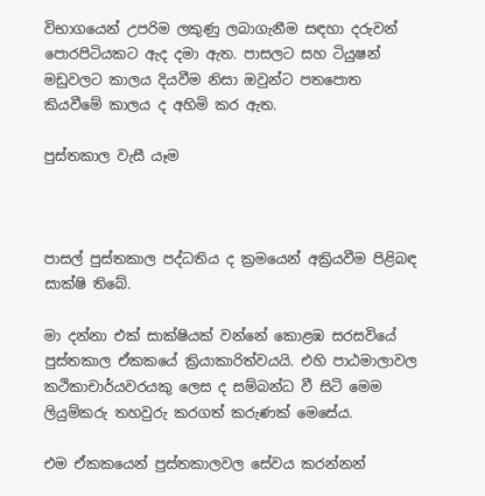විභාගයෙන් උපරිම ලකුණු ලබාගැනීම සඳහා දරුවන් පොරපිටියකට ඇද දමා ඇත. පාසලට සහ ටියුෂන් මඩුවලට කාලය දියවීම නිසා ඔවුන්ට පතපොත කියවීමේ කාලය ද අහිමි කර ඇත.

පුස්තකාල වැසී යෑම



පාසල් පුස්තකාල පද්ධතිය ද ක්‍රමයෙන් අක්‍රියවීම පිළිබඳ සාක්ෂි තිබේ.

මා දන්නා එක් සාක්ෂියක් වන්නේ කොළඹ සරසවියේ පුස්තකාල ඒකකයේ ක්‍රියාකාරිත්වයයි. එහි පාඨමාලාවල කථිකාචාර්යවරයකු ලෙස ද සම්බන්ධ වී සිටි මෙම ලියුම්කරු තහවුරු කරගත් කරුණක් මෙසේය.

එම ඒකකයෙන් පුස්තකාලවල සේවය කරන්නන්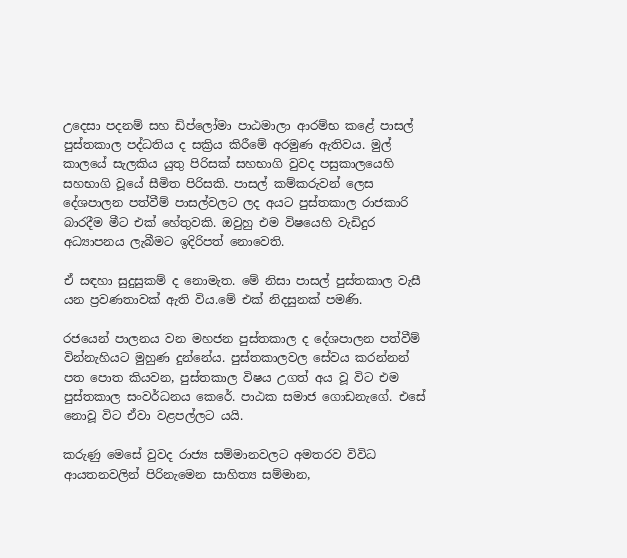උදෙසා පදනම් සහ ඩිප්ලෝමා පාඨමාලා ආරම්භ කළේ පාසල් පුස්තකාල පද්ධතිය ද සක්‍රිය කිරීමේ අරමුණ ඇතිවය. මුල් කාලයේ සැලකිය යුතු පිරිසක් සහභාගි වුවද පසුකාලයෙහි සහභාගි වූයේ සීමිත පිරිසකි. පාසල් කම්කරුවන් ලෙස දේශපාලන පත්වීම් පාසල්වලට ලද අයට පුස්තකාල රාජකාරි බාරදීම මීට එක් හේතුවකි. ඔවුහු එම විෂයෙහි වැඩිදුර අධ්‍යාපනය ලැබීමට ඉදිරිපත් නොවෙති.

ඒ සඳහා සුදුසුකම් ද නොමැත. මේ නිසා පාසල් පුස්තකාල වැසී යන ප්‍රවණතාවක් ඇති විය.මේ එක් නිදසුනක් පමණි.

රජයෙන් පාලනය වන මහජන පුස්තකාල ද දේශපාලන පත්වීම් වින්නැහියට මුහුණ දුන්නේය. පුස්තකාලවල සේවය කරන්නන් පත පොත කියවන, පුස්තකාල විෂය උගත් අය වූ විට එම පුස්තකාල සංවර්ධනය කෙරේ. පාඨක සමාජ ගොඩනැගේ. එසේ නොවූ විට ඒවා වළපල්ලට යයි.

කරුණු මෙසේ වුවද රාජ්‍ය සම්මානවලට අමතරව විවිධ ආයතනවලින් පිරිනැමෙන සාහිත්‍ය සම්මාන,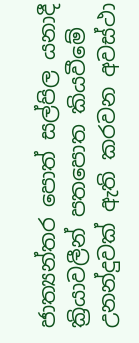ජාත්‍යන්තර පොත් සල්පිල යනාදී ක්‍රියාවලීන් පතපොත කියවීමේ උනන්දුවක් ඇති කරවන අවස්ථා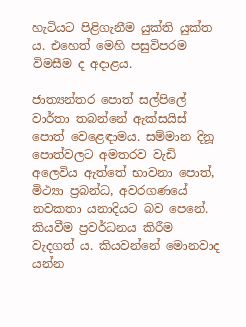හැටියට පිළිගැනීම යුක්ති යුක්ත ය. එහෙත් මෙහි පසුවිපරම විමසීම ද අදාළය.

ජාත්‍යන්තර පොත් සල්පිලේ වාර්තා තබන්නේ ඇක්සයිස් පොත් වෙළෙඳාමය. සම්මාන දිනූ පොත්වලට අමතරව වැඩි අලෙවිය ඇත්තේ භාවනා පොත්, මිථ්‍යා ප්‍රබන්ධ, අවරගණයේ නවකතා යනාදියට බව පෙනේ. කියවීම ප්‍රවර්ධනය කිරීම වැදගත් ය. කියවන්නේ මොනවාද යන්න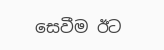සෙවීම ඊට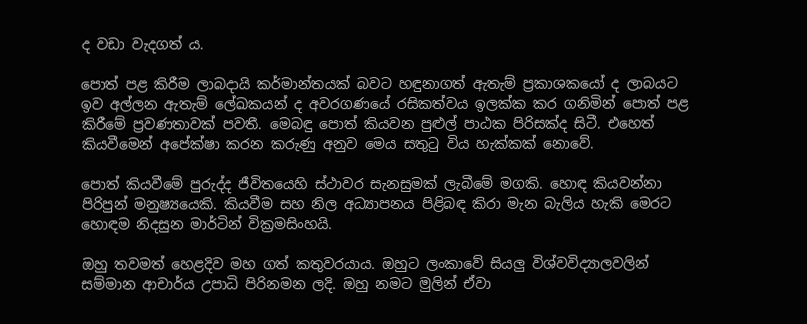ද වඩා වැදගත් ය.

පොත් පළ කිරීම ලාබදායි කර්මාන්තයක් බවට හඳුනාගත් ඇතැම් ප්‍රකාශකයෝ ද ලාබයට ඉව අල්ලන ඇතැම් ලේඛකයන් ද අවරගණයේ රසිකත්වය ඉලක්ක කර ගනිමින් පොත් පළ කිරීමේ ප්‍රවණතාවක් පවතී. මෙබඳු පොත් කියවන පුළුල් පාඨක පිරිසක්ද සිටී. එහෙත් කියවීමෙන් අපේක්ෂා කරන කරුණු අනුව මෙය සතුටු විය හැක්කක් නොවේ.

පොත් කියවීමේ පුරුද්ද ජීවිතයෙහි ස්ථාවර සැනසුමක් ලැබීමේ මගකි. හොඳ කියවන්නා පිරිපුන් මනුෂ්‍යයෙකි. කියවීම සහ නිල අධ්‍යාපනය පිළිබඳ කිරා මැන බැලිය හැකි මෙරට හොඳම නිදසුන මාර්ටින් වික්‍රමසිංහයි.

ඔහු තවමත් හෙළදිව මහ ගත් කතුවරයාය. ඔහුට ලංකාවේ සියලු විශ්වවිද්‍යාලවලින් සම්මාන ආචාර්ය උපාධි පිරිනමන ලදි. ඔහු නමට මුලින් ඒවා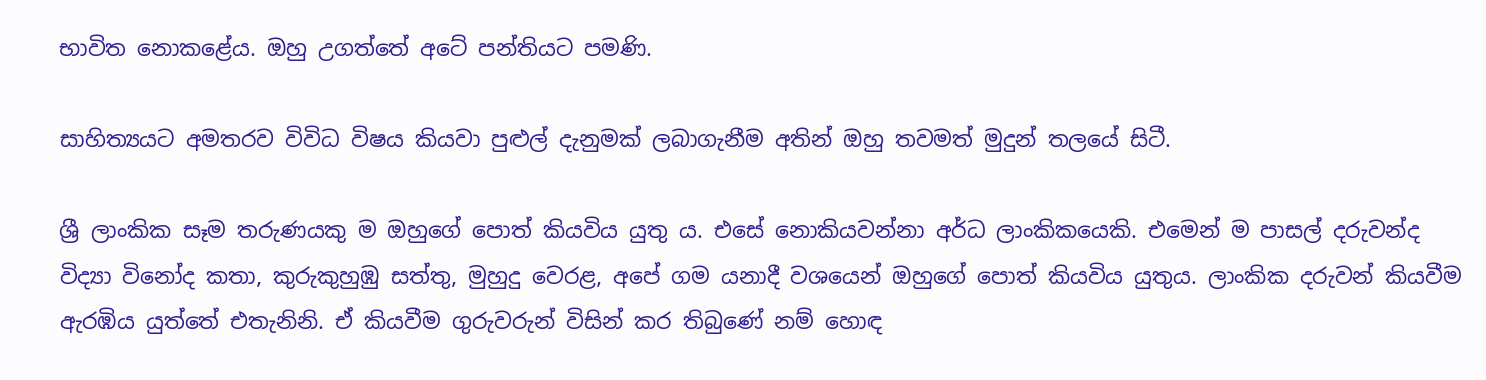භාවිත නොකළේය. ඔහු උගත්තේ අටේ පන්තියට පමණි.

සාහිත්‍යයට අමතරව විවිධ විෂය කියවා පුළුල් දැනුමක් ලබාගැනීම අතින් ඔහු තවමත් මුදුන් තලයේ සිටී.

ශ්‍රී ලාංකික සෑම තරුණයකු ම ඔහුගේ පොත් කියවිය යුතු ය. එසේ නොකියවන්නා අර්ධ ලාංකිකයෙකි. එමෙන් ම පාසල් දරුවන්ද විද්‍යා විනෝද කතා, කුරුකුහුඹු සත්තු, මුහුදු වෙරළ, අපේ ගම යනාදී වශයෙන් ඔහුගේ පොත් කියවිය යුතුය. ලාංකික දරුවන් කියවීම ඇරඹිය යුත්තේ එතැනිනි. ඒ කියවීම ගුරුවරුන් විසින් කර තිබුණේ නම් හොඳ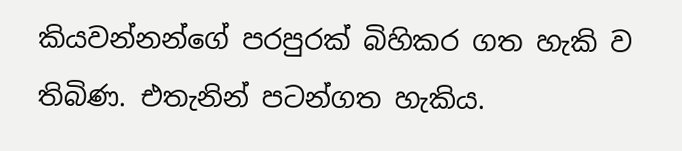කියවන්නන්ගේ පරපුරක් බිහිකර ගත හැකි ව තිබිණ. එතැනින් පටන්ගත හැකිය.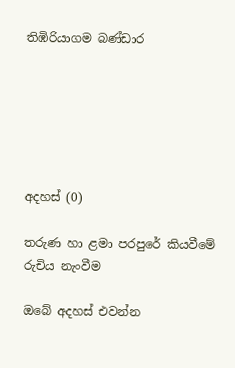තිඹිරියාගම බණ්ඩාර






අදහස් (0)

තරුණ හා ළමා පරපුරේ කියවීමේ රුචිය නැංවීම

ඔබේ අදහස් එවන්න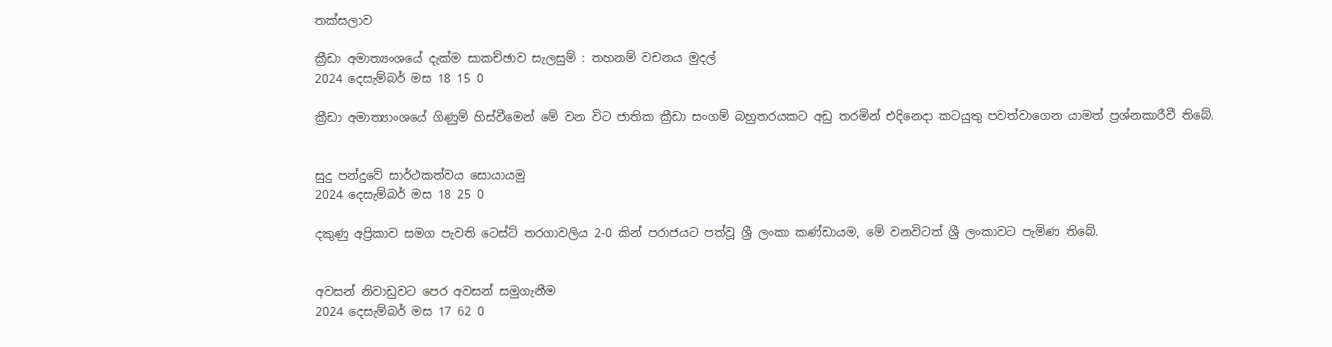තක්සලාව

ක්‍රීඩා අමාත්‍යංශයේ දැක්ම සාකච්ඡාව සැලසුම් : තහනම් වචනය මුදල්
2024 දෙසැම්බර් මස 18 15 0

ක්‍රීඩා අමාත්‍යාංශයේ ගිණුම් හිස්වීමෙන් මේ වන විට ජාතික ක්‍රීඩා සංගම් බහුතරයකට අඩු තරමින් එදිනෙදා කටයුතු පවත්වාගෙන යාමත් ප්‍රශ්නකාරීවී තිබේ.


සුදු පන්දුවේ සාර්ථකත්වය සොයායමු
2024 දෙසැම්බර් මස 18 25 0

දකුණු අප්‍රිකාව සමග පැවති ටෙස්ට් තරගාවලිය 2-0 කින් පරාජයට පත්වූ ශ්‍රී ලංකා කණ්ඩායම, මේ වනවිටත් ශ්‍රී ලංකාවට පැමිණ තිබේ.


අවසන් නිවාඩුවට පෙර අවසන් සමුගැනීම
2024 දෙසැම්බර් මස 17 62 0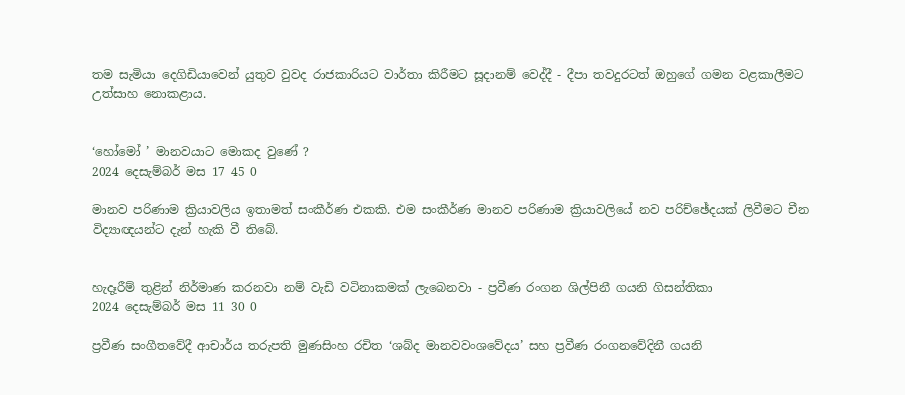තම සැමියා දෙගිඩියාවෙන් යුතුව වුවද රාජකාරියට වාර්තා කිරීමට සූදානම් වෙද්දී - දීපා තවදුරටත් ඔහුගේ ගමන වළකාලීමට උත්සාහ නොකළාය.


‘හෝමෝ ’ මානවයාට මොකද වුණේ ?
2024 දෙසැම්බර් මස 17 45 0

මානව පරිණාම ක්‍රියාවලිය ඉතාමත් සංකීර්ණ එකකි. එම සංකීර්ණ මානව පරිණාම ක්‍රියාවලියේ නව පරිච්ඡේදයක් ලිවීමට චීන විද්‍යාඥයන්ට දැන් හැකි වී තිබේ.


හැදෑරීම් තුළින් නිර්මාණ කරනවා නම් වැඩි වටිනාකමක් ලැබෙනවා - ප්‍රවීණ රංගන ශිල්පිනී ගයනි ගිසන්තිකා
2024 දෙසැම්බර් මස 11 30 0

ප්‍රවීණ සංගීතවේදී ආචාර්ය තරුපති මුණසිංහ රචිත ‘ශබ්ද මානවවංශවේදය’ සහ ප්‍රවීණ රංගනවේදිනී ගයනි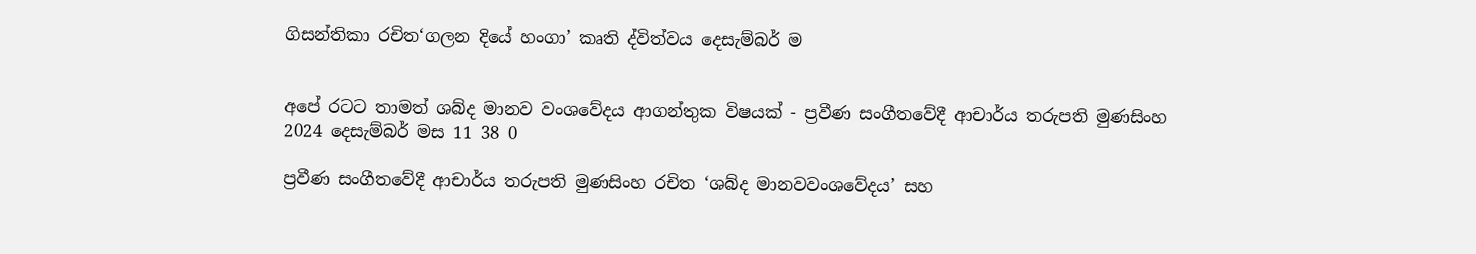ගිසන්තිකා රචිත‘ගලන දියේ හංගා’ කෘති ද්විත්වය දෙසැම්බර් ම


අපේ රටට තාමත් ශබ්ද මානව වංශවේදය ආගන්තුක විෂයක් - ප්‍රවීණ සංගීතවේදී ආචාර්ය තරුපති මුණසිංහ
2024 දෙසැම්බර් මස 11 38 0

ප්‍රවීණ සංගීතවේදී ආචාර්ය තරුපති මුණසිංහ රචිත ‘ශබ්ද මානවවංශවේදය’ සහ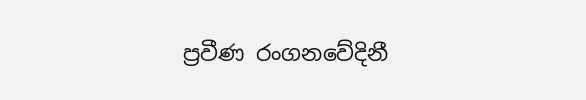ප්‍රවීණ රංගනවේදිනී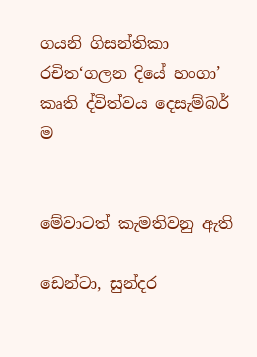ගයනි ගිසන්තිකා රචිත‘ගලන දියේ හංගා’ කෘති ද්විත්වය දෙසැම්බර් ම


මේවාටත් කැමතිවනු ඇති

ඩෙන්ටා, සුන්දර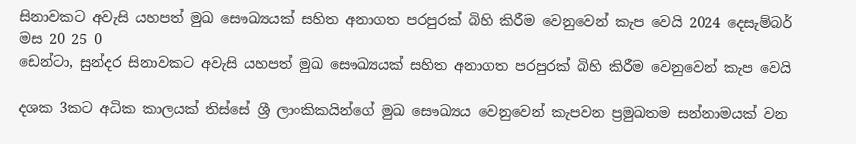සිනාවකට අවැසි යහපත් මුඛ සෞඛ්‍යයක් සහිත අනාගත පරපුරක් බිහි කිරීම වෙනුවෙන් කැප වෙයි 2024 දෙසැම්බර් මස 20 25 0
ඩෙන්ටා, සුන්දර සිනාවකට අවැසි යහපත් මුඛ සෞඛ්‍යයක් සහිත අනාගත පරපුරක් බිහි කිරීම වෙනුවෙන් කැප වෙයි

දශක 3කට අධික කාලයක් තිස්සේ ශ්‍රී ලාංකිකයින්ගේ මුඛ සෞඛ්‍යය වෙනුවෙන් කැපවන ප්‍රමුඛතම සන්නාමයක් වන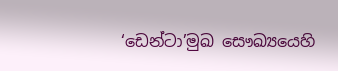‘ඩෙන්ටා’මුඛ සෞඛ්‍යයෙහි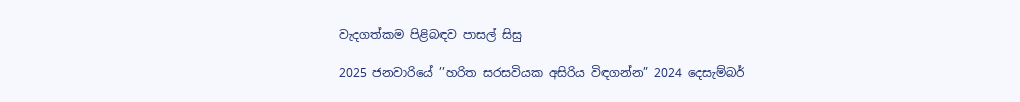වැදගත්කම පිළිබඳව පාසල් සිසු

2025 ජනවාරියේ ’’හරිත සරසවියක අසිරිය විඳගන්න” 2024 දෙසැම්බර්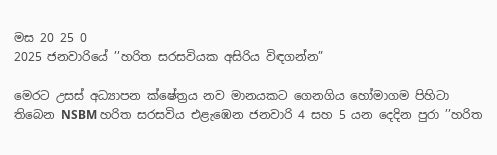මස 20 25 0
2025 ජනවාරියේ ’’හරිත සරසවියක අසිරිය විඳගන්න”

මෙරට උසස් අධ්‍යාපන ක්ෂේත්‍රය නව මානයකට ගෙනගිය හෝමාගම පිහිටා තිබෙන NSBM හරිත සරසවිය එළැඹෙන ජනවාරි 4 සහ 5 යන දෙදින පුරා ’’හරිත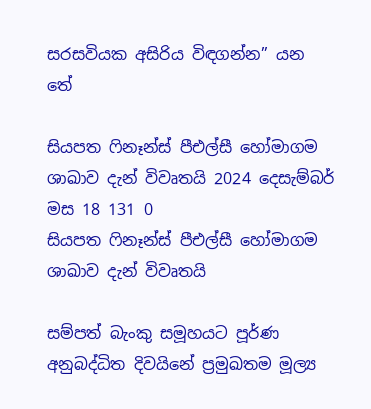සරසවියක අසිරිය විඳගන්න” යන තේ

සියපත ෆිනෑන්ස් පීඑල්සී හෝමාගම ශාඛාව දැන් විවෘතයි 2024 දෙසැම්බර් මස 18 131 0
සියපත ෆිනෑන්ස් පීඑල්සී හෝමාගම ශාඛාව දැන් විවෘතයි

සම්පත් බැංකු සමූහයට පූර්ණ අනුබද්ධිත දිවයිනේ ප්‍රමුඛතම මූල්‍ය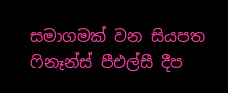සමාගමක් වන සියපත ෆිනෑන්ස් පීඑල්සී දීප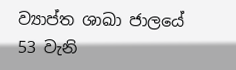ව්‍යාප්ත ශාඛා ජාලයේ 53 වැනි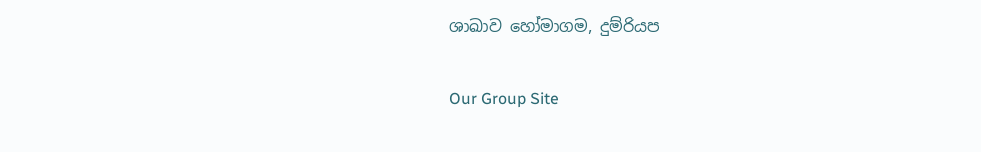ශාඛාව හෝමාගම, දුම්රියප

Our Group Site